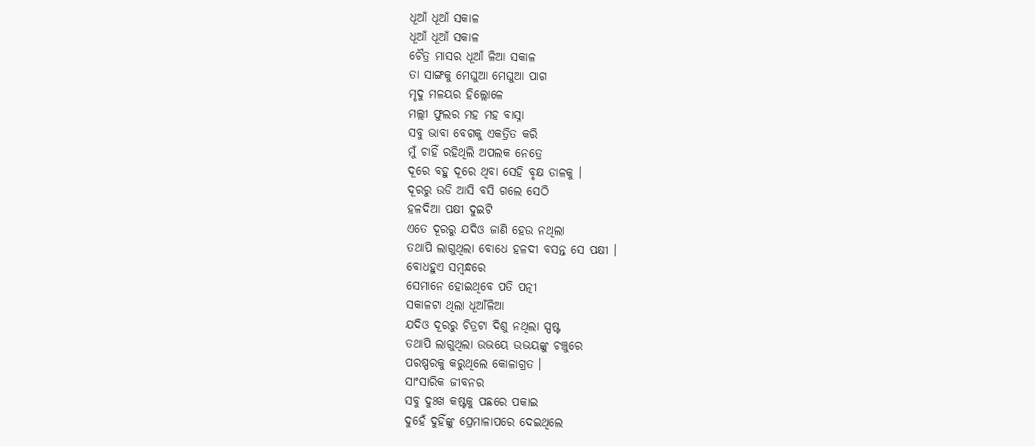ଧୂଆଁ ଧୂଆଁ ସକାଳ
ଧୂଆଁ ଧୂଆଁ ସକାଳ
ଚୈତ୍ର ମାସର ଧୂଆଁ ଳିଆ ସକାଳ
ତା ସାଙ୍ଗକୁ ମେଘୁଆ ମେଘୁଆ ପାଗ
ମୃଦୁ ମଳୟର ହିଲ୍ଲୋଳେ
ମଲ୍ଲୀ ଫୁଲର ମହ ମହ ବାସ୍ନା
ସବୁ ଭାବା ବେଗକୁ ଏକତ୍ରିତ କରି
ମୁଁ ଚାହିଁ ରହିଥିଲି ଅପଲକ ନେତ୍ରେ
ଦୂରେ ବହୁ ଦୂରେ ଥିବା ସେହି ବୃକ୍ଷ ଡାଳକୁ ।
ଦୂରରୁ ଉଡି ଆସି ବସି ଗଲେ ସେଠି
ହଳଦିଆ ପକ୍ଷୀ ଦୁଇଟି
ଏତେ ଦୂରରୁ ଯଦିଓ ଜାଣି ହେଉ ନଥିଲା
ତଥାପି ଲାଗୁଥିଲା ବୋଧେ ହଳଦୀ ବସନ୍ତ ସେ ପକ୍ଷୀ ।
ବୋଧହୁଏ ସମ୍ବନ୍ଧରେ
ସେମାନେ ହୋଇଥିବେ ପତି ପତ୍ନୀ
ସକାଳଟା ଥିଲା ଧୂଆଁଳିଆ
ଯଦିଓ ଦୂରରୁ ଚିତ୍ରଟା ଦିଶୁ ନଥିଲା ସ୍ପଷ୍ଟ
ତଥାପି ଲାଗୁଥିଲା ଉଭୟେ ଉଭୟଙ୍କୁ ଚଞ୍ଚୁରେ
ପରଷ୍ପରକୁ କରୁଥିଲେ କୋଳାଗ୍ରତ ।
ସାଂସାରିକ ଜୀବନର
ସବୁ ଦୁଃଖ କଷ୍ଟକୁ ପଛରେ ପକାଇ
ଦୁହେଁ ଦୁହିଁଙ୍କୁ ପ୍ରେମାଳାପରେ ଦେଇଥିଲେ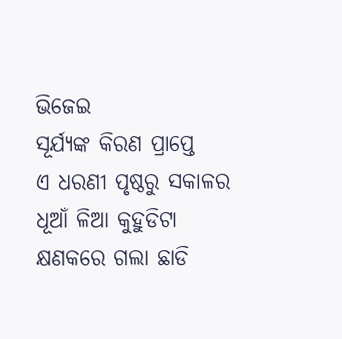ଭିଜେଇ
ସୂର୍ଯ୍ୟଙ୍କ କିରଣ ପ୍ରାପ୍ତେ
ଏ ଧରଣୀ ପୃଷ୍ଠରୁ ସକାଳର ଧୂଆଁ ଳିଆ କୁହୁଡିଟା
କ୍ଷଣକରେ ଗଲା ଛାଡି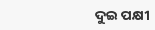ଦୁଇ ପକ୍ଷୀ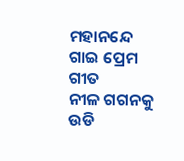ମହାନନ୍ଦେ ଗାଇ ପ୍ରେମ ଗୀତ
ନୀଳ ଗଗନକୁ ଉଡି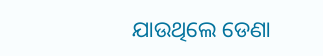ଯାଉଥିଲେ ଡେଣା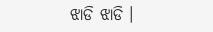ଝାଡି ଝାଡି ।